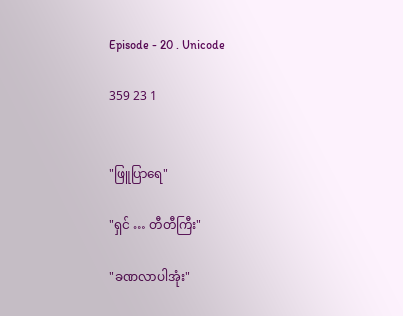Episode - 20 . Unicode

359 23 1


"ဖြူပြာရေ"

"ရှင် … တီတီကြီး"

"ခဏလာပါအုံး"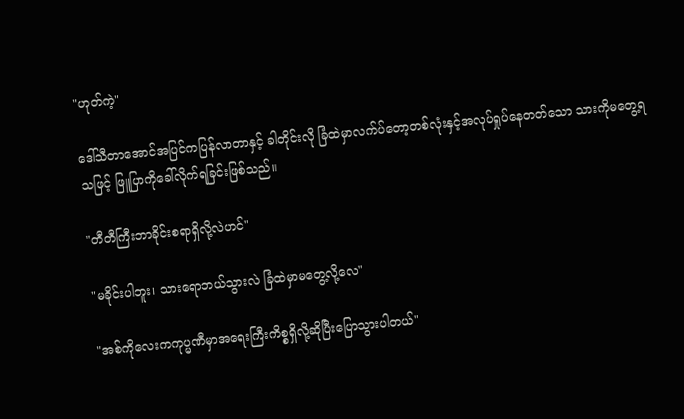"ဟုတ်ကဲ့"

ဒေါ်သီတာအောင်အပြင်ကပြန်လာတာနှင့် ခါတိုင်းလို ခြံထဲမှာလက်ပ်တော့တစ်လုံးနှင့်အလုပ်ရှုပ်နေတတ်သော သားကိုမတွေ့ရသဖြင့် ဖြူပြာကိုခေါ်လိုက်ရခြင်းဖြစ်သည်။

"တီတီကြီးဘာခိုင်းစရာရှိလို့လဲဟင်"

"မခိုင်းပါဘူး၊ သားရောဘယ်သွားလဲ ခြံထဲမှာမတွေ့လို့လေ"

"အစ်ကိုလေးကကုပ္မဏီမှာအရေးကြီးကိစ္စရှိလို့ဆိုပြီးပြောသွားပါတယ်"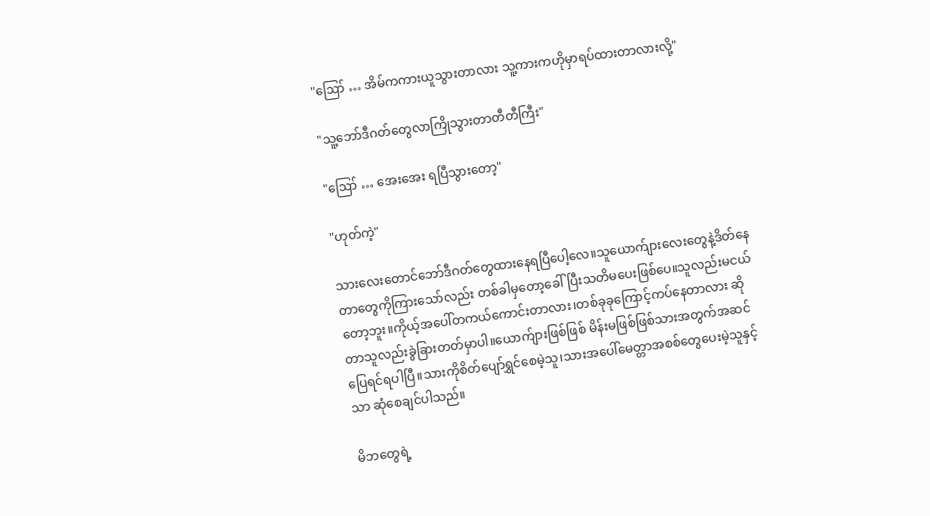"ဪ … အိမ်ကကားယူသွားတာလား သူ့ကားကဟိုမှာရပ်ထားတာလားလို့"

"သူ့ဘော်ဒီဂတ်တွေလာကြိုသွားတာတီတီကြီး"

"ဪ … အေးအေး ရပြီသွားတော့"

"ဟုတ်ကဲ့"

သားလေးတောင်ဘော်ဒီဂတ်တွေထားနေရပြီပေါ့လေ။သူယောက်ျားလေးတွေနဲ့ဒိတ်နေတာတွေကိုကြားသော်လည်း တစ်ခါမှတော့ခေါ်ပြီးသတိမပေးဖြစ်ပေ။သူလည်းမငယ်တော့ဘူး။ကိုယ့်အပေါ်တကယ်ကောင်းတာလား၊တစ်ခုခုကြောင့်ကပ်နေတာလား ဆိုတာသူလည်းခွဲခြားတတ်မှာပါ။ယောက်ျားဖြစ်ဖြစ် မိန်းမဖြစ်ဖြစ်သားအတွက်အဆင်ပြေရင်ရပါပြီ။သားကိုစိတ်ပျော်ရွှင်စေမဲ့သူ၊သားအပေါ်မေတ္တာအစစ်တွေပေးမဲ့သူနှင့်သာ ဆုံစေချင်ပါသည်။

မိဘတွေရဲ့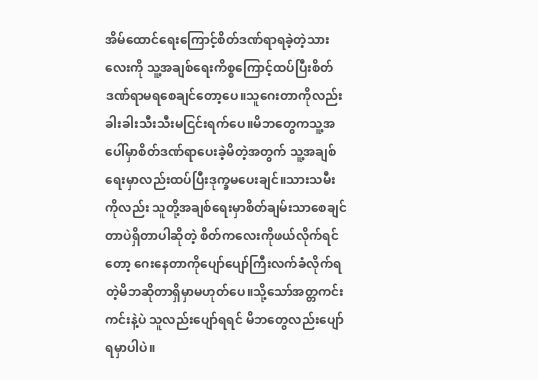အိမ်ထောင်ရေးကြောင့်စိတ်ဒဏ်ရာရခဲ့တဲ့သားလေးကို သူ့အချစ်ရေးကိစ္စကြောင့်ထပ်ပြီးစိတ်ဒဏ်ရာမရစေချင်တော့ပေ။သူဂေးတာကိုလည်းခါးခါးသီးသီးမငြင်းရက်ပေ။မိဘတွေကသူ့အပေါ်မှာစိတ်ဒဏ်ရာပေးခဲ့မိတဲ့အတွက် သူ့အချစ်ရေးမှာလည်းထပ်ပြီးဒုက္ခမပေးချင်။သားသမီးကိုလည်း သူတို့အချစ်ရေးမှာစိတ်ချမ်းသာစေချင်တာပဲရှိတာပါဆိုတဲ့ စိတ်ကလေးကိုဖယ်လိုက်ရင်တော့ ဂေးနေတာကိုပျော်ပျော်ကြီးလက်ခံလိုက်ရတဲ့မိဘဆိုတာရှိမှာမဟုတ်ပေ။သို့သော်အတ္တကင်းကင်းနဲ့ပဲ သူလည်းပျော်ရရင် မိဘတွေလည်းပျော်ရမှာပါပဲ။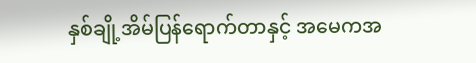နှစ်ချို့အိမ်ပြန်ရောက်တာနှင့် အမေကအ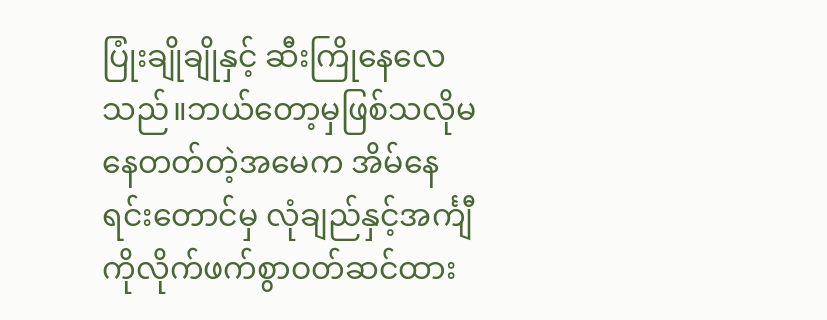ပြုံးချိုချိုနှင့် ဆီးကြိုနေလေသည်။ဘယ်တော့မှဖြစ်သလို‌မနေတတ်တဲ့အမေက အိမ်နေရင်းတောင်မှ လုံချည်နှင့်အင်္ကျီကိုလိုက်ဖက်စွာဝတ်ဆင်ထား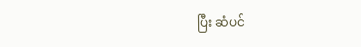ပြီး ဆံပင်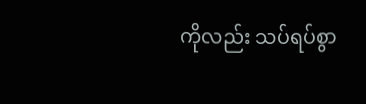ကိုလည်း သပ်ရပ်စွာ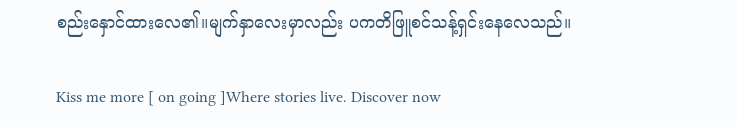စည်းနှောင်ထားလေ၏။မျက်နှာလေးမှာလည်း ပကတိဖြူစင်သန့်ရှင်းနေလေသည်။

Kiss me more [ on going ]Where stories live. Discover now